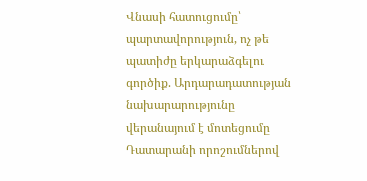Վնասի հատուցումը՝ պարտավորություն, ոչ թե պատիժը երկարաձգելու գործիք. Արդարադատության նախարարությունը վերանայում է մոտեցումը
Դատարանի որոշումներով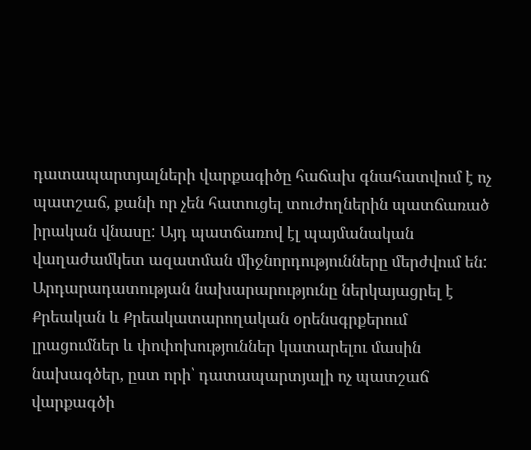դատապարտյալների վարքագիծը հաճախ գնահատվում է ոչ պատշաճ, քանի որ չեն հատուցել տուժողներին պատճառած իրական վնասը: Այդ պատճառով էլ պայմանական վաղաժամկետ ազատման միջնորդությունները մերժվում են: Արդարադատության նախարարությունը ներկայացրել է Քրեական և Քրեակատարողական օրենսգրքերում լրացումներ և փոփոխություններ կատարելու մասին նախագծեր, ըստ որի՝ դատապարտյալի ոչ պատշաճ վարքագծի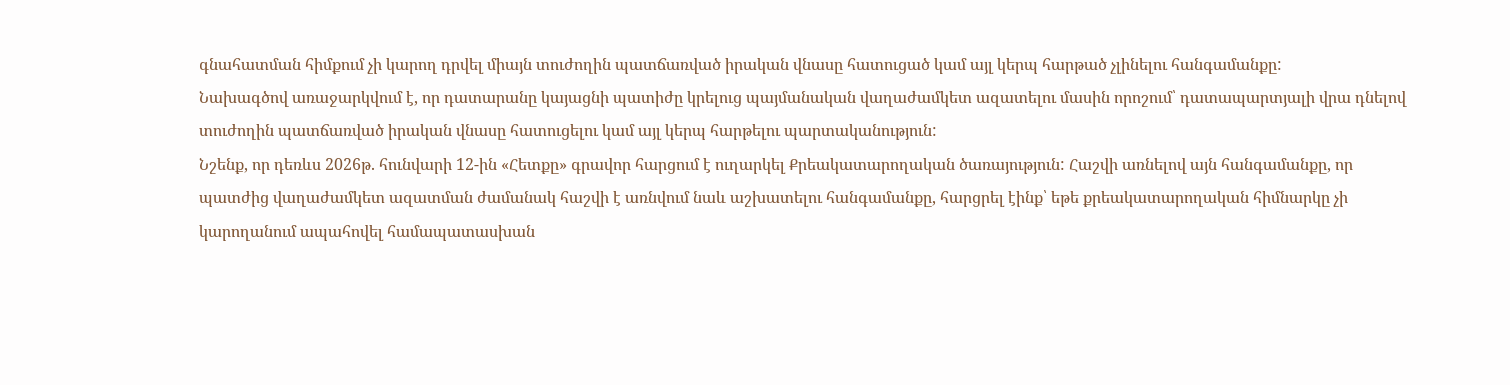գնահատման հիմքում չի կարող դրվել միայն տուժողին պատճառված իրական վնասը հատուցած կամ այլ կերպ հարթած չլինելու հանգամանքը:
Նախագծով առաջարկվում է, որ դատարանը կայացնի պատիժը կրելուց պայմանական վաղաժամկետ ազատելու մասին որոշում՝ դատապարտյալի վրա դնելով տուժողին պատճառված իրական վնասը հատուցելու կամ այլ կերպ հարթելու պարտականություն:
Նշենք, որ դեռևս 2026թ. հունվարի 12-ին «Հետքը» գրավոր հարցում է ուղարկել Քրեակատարողական ծառայություն: Հաշվի առնելով այն հանգամանքը, որ պատժից վաղաժամկետ ազատման ժամանակ հաշվի է առնվում նաև աշխատելու հանգամանքը, հարցրել էինք՝ եթե քրեակատարողական հիմնարկը չի կարողանում ապահովել համապատասխան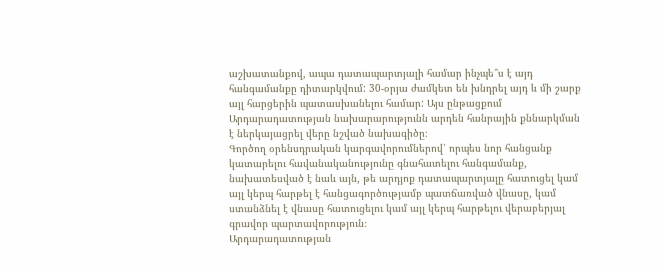աշխատանքով, ապա դատապարտյալի համար ինչպե՞ս է այդ հանգամանքը դիտարկվում: 30-օրյա ժամկետ են խնդրել այդ և մի շարք այլ հարցերին պատասխանելու համար: Այս ընթացքում Արդարադատության նախարարությունն արդեն հանրային քննարկման է ներկայացրել վերը նշված նախագիծը։
Գործող օրենսդրական կարգավորումներով՝ որպես նոր հանցանք կատարելու հավանականությունը գնահատելու հանգամանք, նախատեսված է նաև այն, թե արդյոք դատապարտյալը հատուցել կամ այլ կերպ հարթել է հանցագործությամբ պատճառված վնասը, կամ ստանձնել է վնասը հատուցելու կամ այլ կերպ հարթելու վերաբերյալ գրավոր պարտավորություն։
Արդարադատության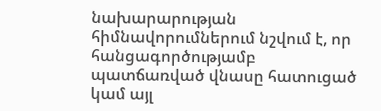նախարարության հիմնավորումներում նշվում է, որ հանցագործությամբ պատճառված վնասը հատուցած կամ այլ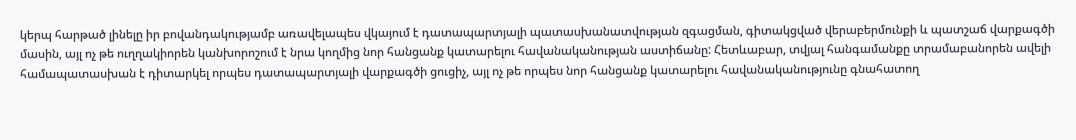կերպ հարթած լինելը իր բովանդակությամբ առավելապես վկայում է դատապարտյալի պատասխանատվության զգացման, գիտակցված վերաբերմունքի և պատշաճ վարքագծի մասին, այլ ոչ թե ուղղակիորեն կանխորոշում է նրա կողմից նոր հանցանք կատարելու հավանականության աստիճանը: Հետևաբար, տվյալ հանգամանքը տրամաբանորեն ավելի համապատասխան է դիտարկել որպես դատապարտյալի վարքագծի ցուցիչ, այլ ոչ թե որպես նոր հանցանք կատարելու հավանականությունը գնահատող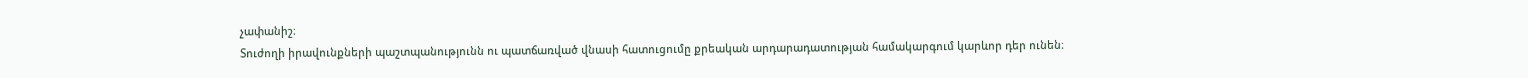չափանիշ։
Տուժողի իրավունքների պաշտպանությունն ու պատճառված վնասի հատուցումը քրեական արդարադատության համակարգում կարևոր դեր ունեն։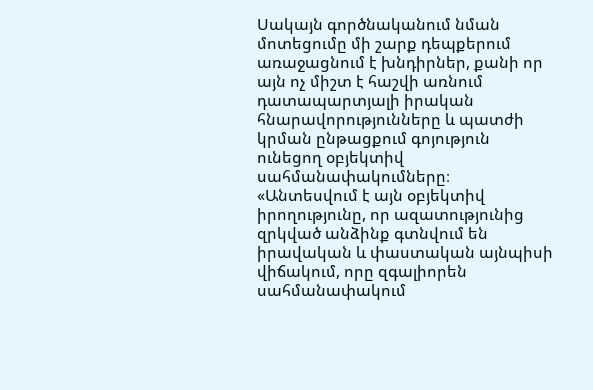Սակայն գործնականում նման մոտեցումը մի շարք դեպքերում առաջացնում է խնդիրներ, քանի որ այն ոչ միշտ է հաշվի առնում դատապարտյալի իրական հնարավորությունները և պատժի կրման ընթացքում գոյություն ունեցող օբյեկտիվ սահմանափակումները։
«Անտեսվում է այն օբյեկտիվ իրողությունը, որ ազատությունից զրկված անձինք գտնվում են իրավական և փաստական այնպիսի վիճակում, որը զգալիորեն սահմանափակում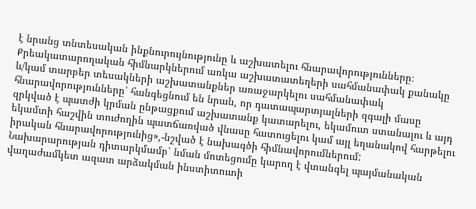է նրանց տնտեսական ինքնուրույնությունը և աշխատելու հնարավորությունները։ Քրեակատարողական հիմնարկներում առկա աշխատատեղերի սահմանափակ քանակը և/կամ տարբեր տեսակների աշխատանքներ առաջարկելու սահմանափակ հնարավորությունները՝ հանգեցնում են նրան, որ դատապարտյալների զգալի մասը զրկված է պատժի կրման ընթացքում աշխատանք կատարելու, եկամուտ ստանալու և այդ եկամտի հաշվին տուժողին պատճառված վնասը հատուցելու կամ այլ եղանակով հարթելու իրական հնարավորությունից»,-նշված է նախագծի հիմնավորումներում:
Նախարարության դիտարկմամբ՝ նման մոտեցումը կարող է վտանգել պայմանական վաղաժամկետ ազատ արձակման ինստիտուտի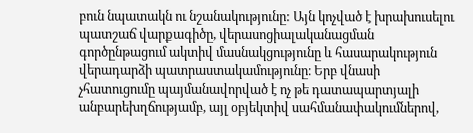բուն նպատակն ու նշանակությունը: Այն կոչված է խրախուսելու պատշաճ վարքագիծը, վերասոցիալականացման գործընթացում ակտիվ մասնակցությունը և հասարակություն վերադարձի պատրաստակամությունը։ Երբ վնասի չհատուցումը պայմանավորված է ոչ թե դատապարտյալի անբարեխղճությամբ, այլ օբյեկտիվ սահմանափակումներով,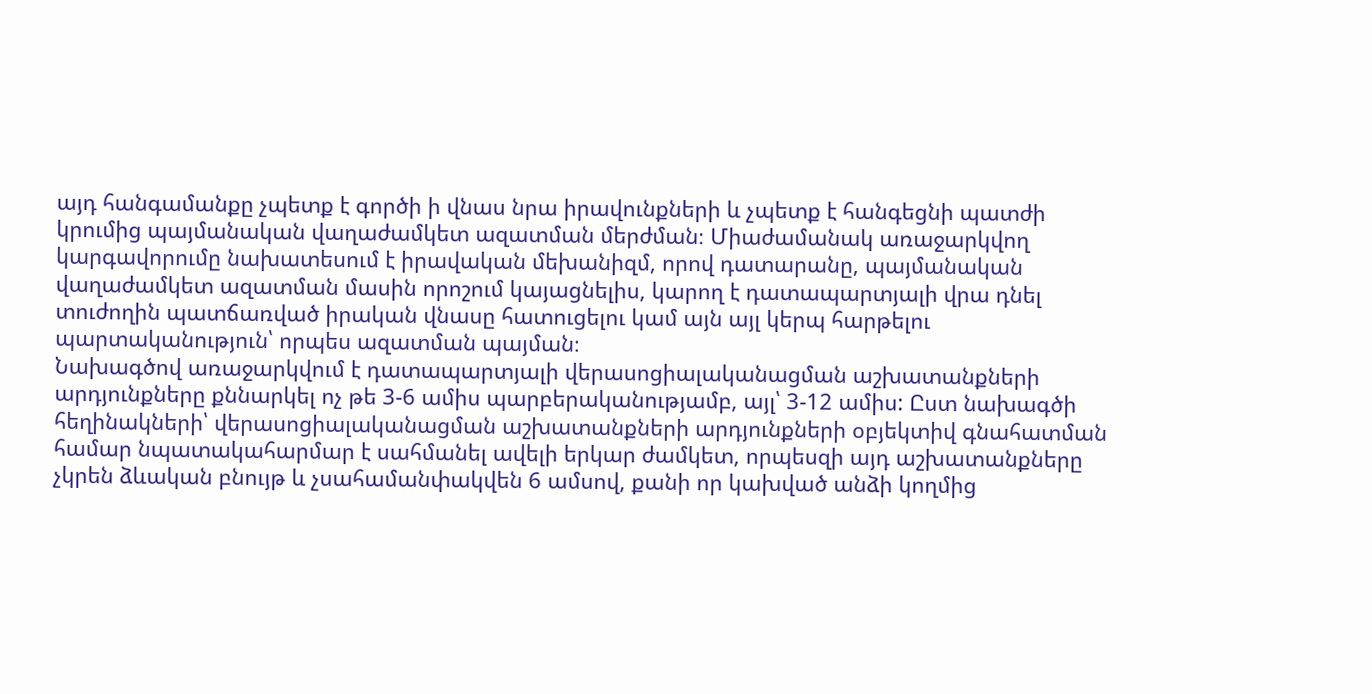այդ հանգամանքը չպետք է գործի ի վնաս նրա իրավունքների և չպետք է հանգեցնի պատժի կրումից պայմանական վաղաժամկետ ազատման մերժման։ Միաժամանակ առաջարկվող կարգավորումը նախատեսում է իրավական մեխանիզմ, որով դատարանը, պայմանական վաղաժամկետ ազատման մասին որոշում կայացնելիս, կարող է դատապարտյալի վրա դնել տուժողին պատճառված իրական վնասը հատուցելու կամ այն այլ կերպ հարթելու պարտականություն՝ որպես ազատման պայման։
Նախագծով առաջարկվում է դատապարտյալի վերասոցիալականացման աշխատանքների արդյունքները քննարկել ոչ թե 3-6 ամիս պարբերականությամբ, այլ՝ 3-12 ամիս: Ըստ նախագծի հեղինակների՝ վերասոցիալականացման աշխատանքների արդյունքների օբյեկտիվ գնահատման համար նպատակահարմար է սահմանել ավելի երկար ժամկետ, որպեսզի այդ աշխատանքները չկրեն ձևական բնույթ և չսահամանփակվեն 6 ամսով, քանի որ կախված անձի կողմից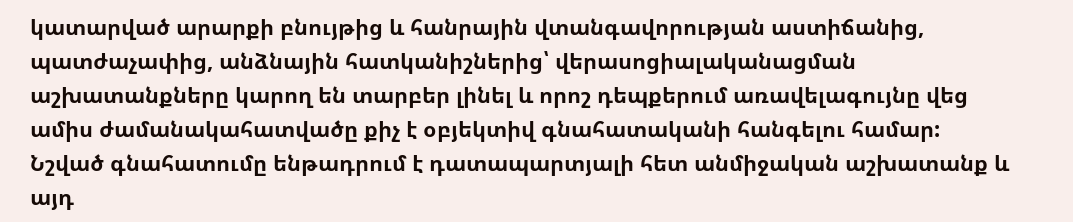կատարված արարքի բնույթից և հանրային վտանգավորության աստիճանից, պատժաչափից, անձնային հատկանիշներից՝ վերասոցիալականացման աշխատանքները կարող են տարբեր լինել և որոշ դեպքերում առավելագույնը վեց ամիս ժամանակահատվածը քիչ է օբյեկտիվ գնահատականի հանգելու համար:
Նշված գնահատումը ենթադրում է դատապարտյալի հետ անմիջական աշխատանք և այդ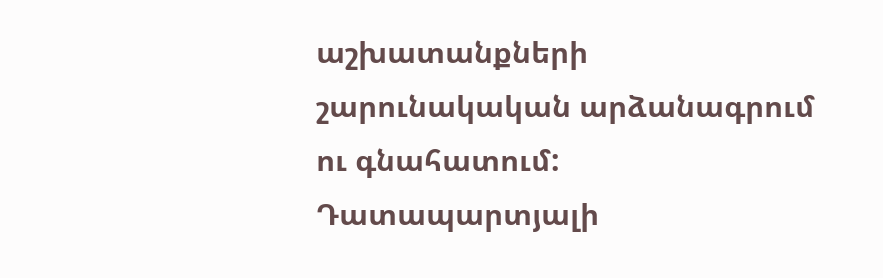աշխատանքների շարունակական արձանագրում ու գնահատում: Դատապարտյալի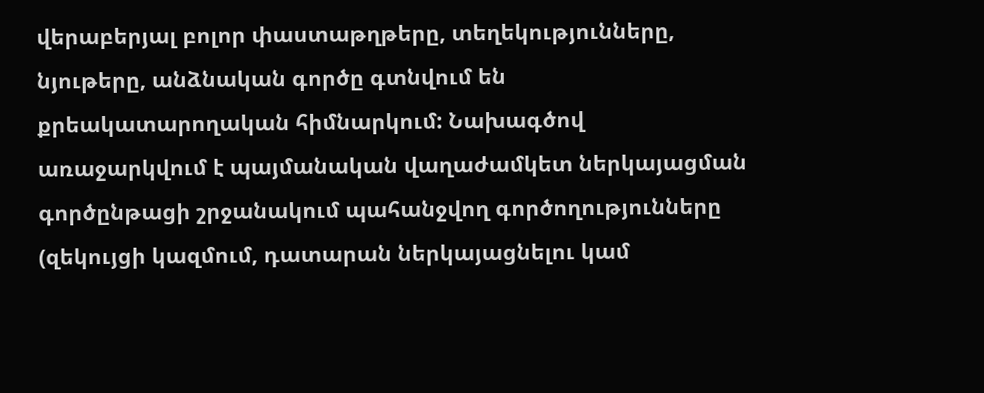վերաբերյալ բոլոր փաստաթղթերը, տեղեկությունները, նյութերը, անձնական գործը գտնվում են քրեակատարողական հիմնարկում: Նախագծով առաջարկվում է պայմանական վաղաժամկետ ներկայացման գործընթացի շրջանակում պահանջվող գործողությունները (զեկույցի կազմում, դատարան ներկայացնելու կամ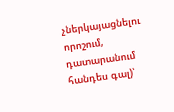չներկայացնելու որոշում, դատարանում հանդես գալ)՝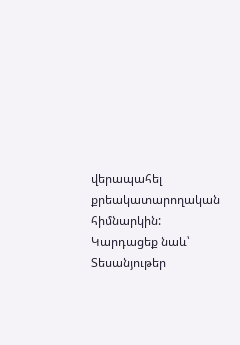վերապահել քրեակատարողական հիմնարկին:
Կարդացեք նաև՝
Տեսանյութեր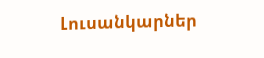Լուսանկարներ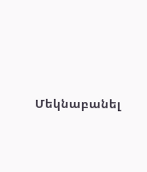Մեկնաբանել